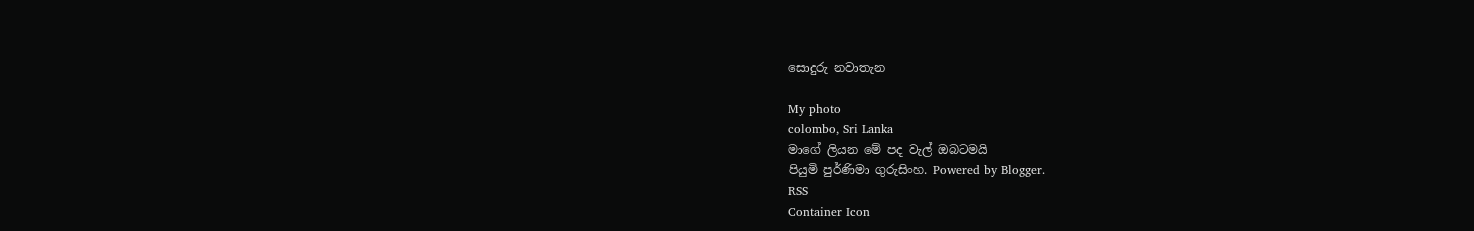සොදුරු නවාතැන

My photo
colombo, Sri Lanka
මාගේ ලියන මේ පද වැල් ඔබටමයි
පියුමි පුර්ණිමා ගුරුසිංහ. Powered by Blogger.
RSS
Container Icon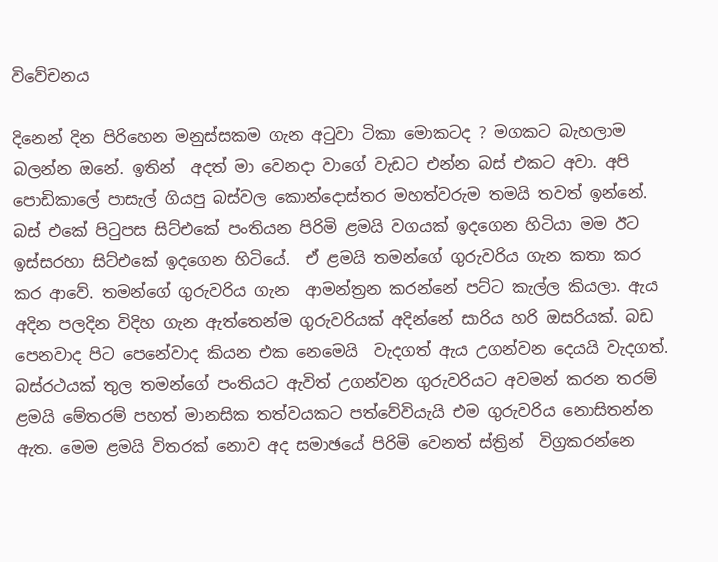විවේචනය

දිනෙන් දින පිරිහෙන මනුස්සකම ගැන අටුවා ටිකා මොකටද ? මගකට බැහලාම බලන්න ඔනේ. ඉතින්  අදත් මා වෙනදා වාගේ වැඩට එන්න බස් එකට අවා. අපි පොඩිකාලේ පාසැල් ගියපු බස්වල කොන්දොස්තර මහත්වරුම තමයි තවත් ඉන්නේ. බස් එකේ පිටුපස සිට්එකේ පංතියන පිරිමි ළමයි වගයක් ඉදගෙන හිටියා මම ඊට ඉස්සරහා සිට්එකේ ඉදගෙන හිටියේ.  ඒ ළමයි තමන්ගේ ගුරුවරිය ගැන කතා කර කර ආවේ. තමන්ගේ ගුරුවරිය ගැන  ආමන්ත්‍රන කරන්නේ පට්ට කැල්ල කියලා. ඇය අදින පලදින විදිහ ගැන ඇත්තෙන්ම ගුරුවරියක් අදින්නේ සාරිය හරි ඔසරියක්. බඩ පෙනවාද පිට පෙනේවාද කියන එක නෙමෙයි  වැදගත් ඇය උගන්වන දෙයයි වැදගත්. බස්රථයක් තුල තමන්ගේ පංතියට ඇවිත් උගන්වන ගුරුවරියට අවමන් කරන තරම් ළමයි මේතරම් පහත් මානසික තත්වයකට පත්වේවියැයි එම ගුරුවරිය නොසිතන්න ඇත. මෙම ළමයි විතරක් නොව අද සමාඡයේ පිරිමි වෙනත් ස්ත්‍රින්  විග්‍රකරන්නෙ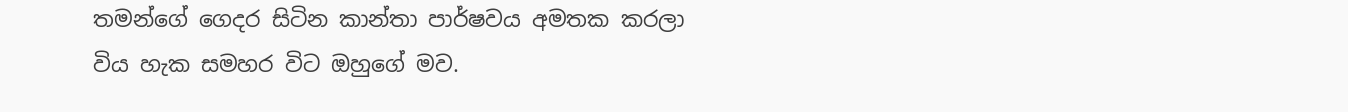තමන්ගේ ගෙදර සිටින කාන්තා පාර්ෂවය අමතක කරලා විය හැක සමහර විට ඔහුගේ මව.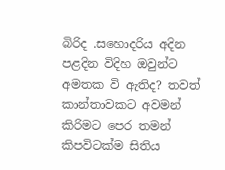බිරිද .සහොදරිය අදින පළදින විදිහ ඔවුන්ට අමතක වි ඇතිද? තවත් කාන්තාවකට අවමන් කිරිමට පෙර තමන් කිපවිටක්ම සිතිය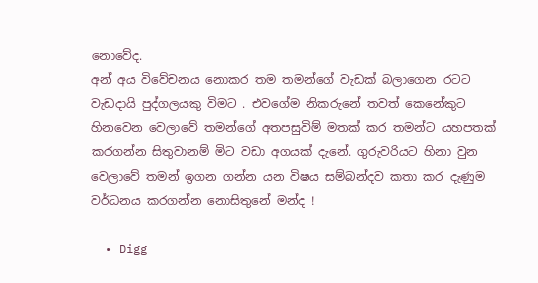නොවේද.
අන් අය විවේචනය නොකර තම තමන්ගේ වැඩක් බලාගෙන රටට වැඩදායි පුද්ගලයකු විමට . එවගේම නිකරුනේ තවත් කෙනේකුට හිනවෙන වෙලාවේ තමන්ගේ අතපසුවිම් මතක් කර තමන්ට යහපතක් කරගන්න සිතුවානම් මිට වඩා අගයක් දැනේ. ගුරුවරියට හිනා වුන වෙලාවේ තමන් ඉගන ගන්න යන විෂය සම්බන්දව කතා කර දැණුම වර්ධනය කරගන්න නොසිතුනේ මන්ද !

  • Digg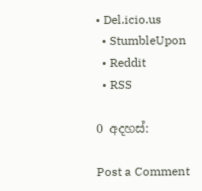• Del.icio.us
  • StumbleUpon
  • Reddit
  • RSS

0 අදහස්:

Post a Comment